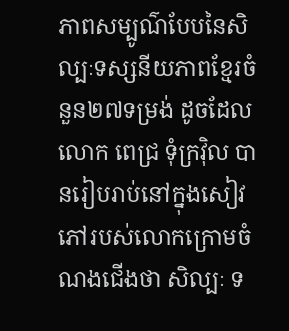ភាពសម្បូណ៌បែបនៃសិល្បៈទស្សនីយភាពខ្មែរចំនួន២៧ទម្រង់ ដូចដែលលោក ពេជ្រ ទុំក្រវ៉ិល បានរៀបរាប់នៅក្នុងសៀវភៅរបស់លោកក្រោមចំណងជើងថា សិល្បៈ ទ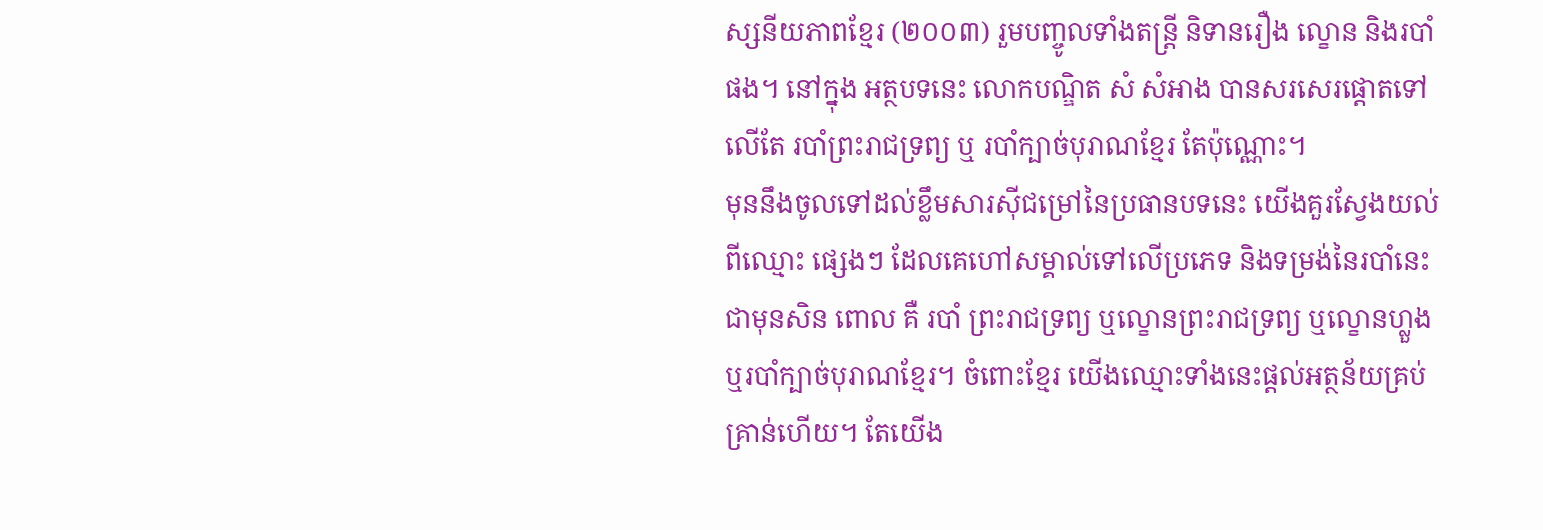ស្សនីយភាពខ្មែរ (២០០៣) រួមបញ្ចូលទាំងតន្ត្រី និទានរឿង ល្ខោន និងរបាំផង។ នៅក្នុង អត្ថបទនេះ លោកបណ្ឌិត សំ សំអាង បានសរសេរផ្តោតទៅលើតែ របាំព្រះរាជទ្រព្យ ឬ របាំក្បាច់បុរាណខ្មែរ តែប៉ុណ្ណោះ។
មុននឹងចូលទៅដល់ខ្លឹមសារស៊ីជម្រៅនៃប្រធានបទនេះ យើងគួរស្វែងយល់ពីឈ្មោះ ផ្សេងៗ ដែលគេហៅសម្គាល់ទៅលើប្រភេទ និងទម្រង់នៃរបាំនេះជាមុនសិន ពោល គឺ របាំ ព្រះរាជទ្រព្យ ឬល្ខោនព្រះរាជទ្រព្យ ឬល្ខោនហ្លួង ឬរបាំក្បាច់បុរាណខ្មែរ។ ចំពោះខ្មែរ យើងឈ្មោះទាំងនេះផ្តល់អត្ថន័យគ្រប់គ្រាន់ហើយ។ តែយើង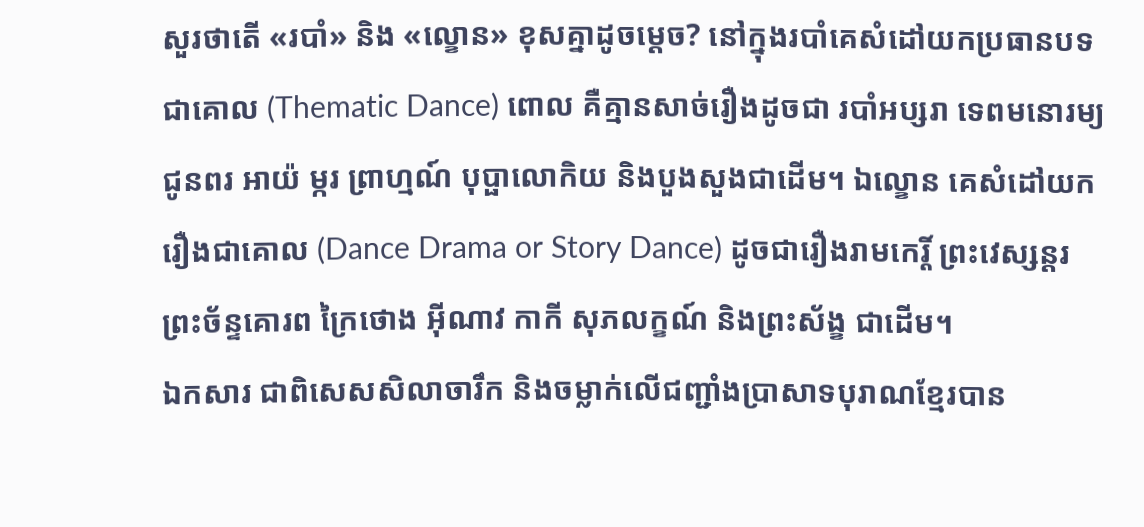សួរថាតើ «របាំ» និង «ល្ខោន» ខុសគ្នាដូចម្តេច? នៅក្នុងរបាំគេសំដៅយកប្រធានបទជាគោល (Thematic Dance) ពោល គឺគ្មានសាច់រឿងដូចជា របាំអប្សរា ទេពមនោរម្យ ជូនពរ អាយ៉ ម្ករ ព្រាហ្មណ៍ បុប្ផាលោកិយ និងបួងសួងជាដើម។ ឯល្ខោន គេសំដៅយករឿងជាគោល (Dance Drama or Story Dance) ដូចជារឿងរាមកេរ្តិ៍ ព្រះវេស្សន្តរ ព្រះច័ន្ទគោរព ក្រៃថោង អ៊ីណាវ កាកី សុភលក្ខណ៍ និងព្រះស័ង្ខ ជាដើម។
ឯកសារ ជាពិសេសសិលាចារឹក និងចម្លាក់លើជញ្ជាំងប្រាសាទបុរាណខ្មែរបាន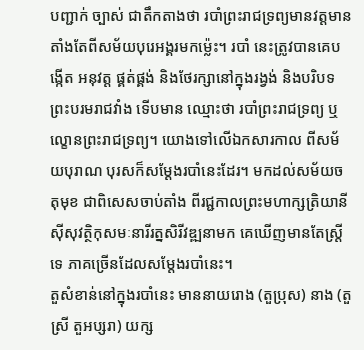បញ្ជាក់ ច្បាស់ ជាតឹកតាងថា របាំព្រះរាជទ្រព្យមានវត្តមានតាំងតែពីសម័យបុរេអង្គរមកម៉្លេះ។ របាំ នេះត្រូវបានគេបង្កើត អនុវត្ត ផ្គត់ផ្គង់ និងថែរក្សានៅក្នុងរង្វង់ និងបរិបទព្រះបរមរាជវាំង ទើបមាន ឈ្មោះថា របាំព្រះរាជទ្រព្យ ឬល្ខោនព្រះរាជទ្រព្យ។ យោងទៅលើឯកសារកាល ពីសម័យបុរាណ បុរសក៏សម្តែងរបាំនេះដែរ។ មកដល់សម័យចតុមុខ ជាពិសេសចាប់តាំង ពីរជ្ជកាលព្រះមហាក្សត្រិយានីស៊ីសុវត្ថិកុសមៈនារីរត្នសិរីវឌ្ឍនាមក គេឃើញមានតែស្ត្រីទេ ភាគច្រើនដែលសម្តែងរបាំនេះ។
តួសំខាន់នៅក្នុងរបាំនេះ មាននាយរោង (តួប្រុស) នាង (តួស្រី តួអប្សរា) យក្ស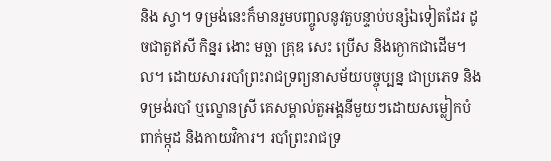និង ស្វា។ ទម្រង់នេះក៏មានរួមបញ្ចូលនូវតួបន្ទាប់បន្សំឯទៀតដែរ ដូចជាតួឥសី កិន្នរ ងោះ មច្ឆា គ្រុឌ សេះ ប្រើស និងក្ងោកជាដើម។ល។ ដោយសាររបាំព្រះរាជទ្រព្យនាសម័យបច្ចុប្បន្ន ជាប្រភេទ និងទម្រង់របាំ ឬល្ខោនស្រី គេសម្គាល់តួអង្គនីមួយៗដោយសម្លៀកបំពាក់ម្កុដ និងកាយវិការ។ របាំព្រះរាជទ្រ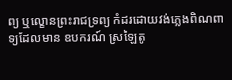ព្យ ឬល្ខោនព្រះរាជទ្រព្យ កំដរដោយវង់ភ្លេងពិណពាទ្យដែលមាន ឧបករណ៍ ស្រឡៃតូ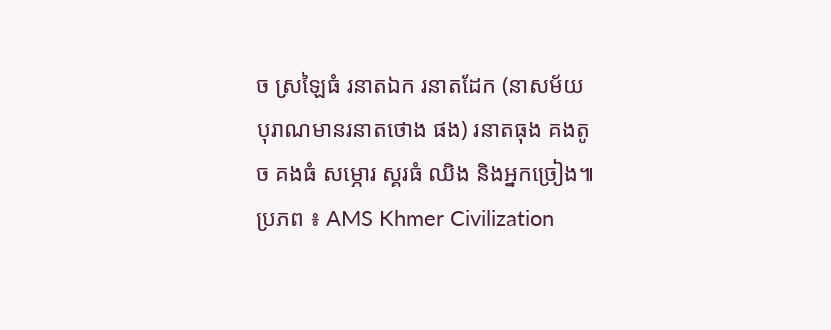ច ស្រឡៃធំ រនាតឯក រនាតដែក (នាសម័យបុរាណមានរនាតថោង ផង) រនាតធុង គងតូច គងធំ សម្ភោរ ស្គរធំ ឈិង និងអ្នកច្រៀង៕
ប្រភព ៖ AMS Khmer Civilization